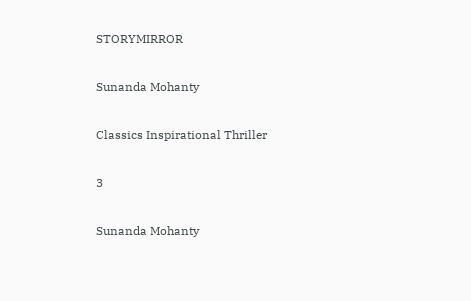STORYMIRROR

Sunanda Mohanty

Classics Inspirational Thriller

3

Sunanda Mohanty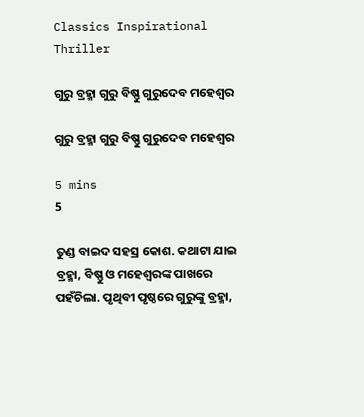Classics Inspirational Thriller

ଗୁରୁ ବ୍ରହ୍ମା ଗୁରୁ ବିଷ୍ଣୁ ଗୁରୁଦେବ ମହେଶ୍ୱର

ଗୁରୁ ବ୍ରହ୍ମା ଗୁରୁ ବିଷ୍ଣୁ ଗୁରୁଦେବ ମହେଶ୍ୱର

5 mins
5

ତୁଣ୍ଡ ବାଇଦ ସହସ୍ର କୋଶ. କଥାଟା ଯାଇ ବ୍ରହ୍ମା, ବିଷ୍ଣୁ ଓ ମହେଶ୍ୱରଙ୍କ ପାଖରେ ପହଁଚିଲା. ପୃଥିବୀ ପୃଷ୍ଠରେ ଗୁରୁଙ୍କୁ ବ୍ରହ୍ମା,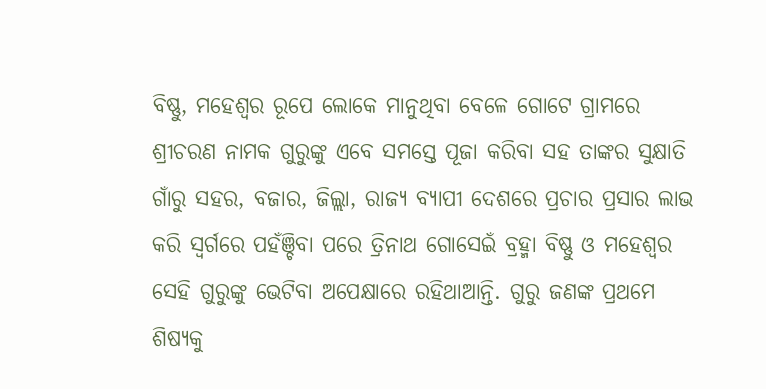ବିଷ୍ଣୁ, ମହେଶ୍ୱର ରୂପେ ଲୋକେ ମାନୁଥିବା ବେଳେ ଗୋଟେ ଗ୍ରାମରେ ଶ୍ରୀଚରଣ ନାମକ ଗୁରୁଙ୍କୁ ଏବେ ସମସ୍ତେ ପୂଜା କରିବା ସହ ତାଙ୍କର ସୁକ୍ଷାତି ଗାଁରୁ ସହର, ବଜାର, ଜିଲ୍ଲା, ରାଜ୍ୟ ବ୍ୟାପୀ ଦେଶରେ ପ୍ରଚାର ପ୍ରସାର ଲାଭ କରି ସ୍ୱର୍ଗରେ ପହଁଞ୍ଚିବା ପରେ ତ୍ରିନାଥ ଗୋସେଇଁ ବ୍ରହ୍ମା ବିଷ୍ଣୁ ଓ ମହେଶ୍ୱର ସେହି ଗୁରୁଙ୍କୁ ଭେଟିବା ଅପେକ୍ଷାରେ ରହିଥାଆନ୍ତି. ଗୁରୁ ଜଣଙ୍କ ପ୍ରଥମେ ଶିଷ୍ୟକୁ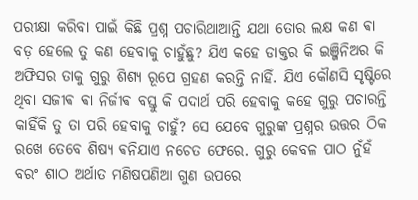ପରୀକ୍ଷା କରିବା ପାଇଁ କିଛି ପ୍ରଶ୍ନ ପଚାରିଥାଆନ୍ତି ଯଥା ତୋର ଲକ୍ଷ କଣ ଵା ବଡ଼ ହେଲେ ତୁ କଣ ହେବାକୁ ଚାହୁଁଛୁ? ଯିଏ କହେ ଡାକ୍ତର କି ଇଞ୍ଜିନିଅର କି ଅଫିସର ତାକୁ ଗୁରୁ ଶିଶ୍ୟ ରୂପେ ଗ୍ରହଣ କରନ୍ତି ନାହିଁ. ଯିଏ କୌଣସି ସୃଷ୍ଟିରେ ଥିବା ସଜୀଵ ଵା ନିର୍ଜୀଵ ବସ୍ତୁ କି ପଦାର୍ଥ ପରି ହେବାକୁ କହେ ଗୁରୁ ପଚାରନ୍ତି କାହିଁକି ତୁ ତା ପରି ହେବାକୁ ଚାହୁଁ? ସେ ଯେବେ ଗୁରୁଙ୍କ ପ୍ରଶ୍ନର ଉତ୍ତର ଠିକ ରଖେ ତେବେ ଶିଷ୍ୟ ଵନିଯାଏ ନଚେତ ଫେରେ. ଗୁରୁ କେବଳ ପାଠ ନୁଁହଁ ବରଂ ଶାଠ ଅର୍ଥାତ ମଣିଷପଣିଆ ଗୁଣ ଉପରେ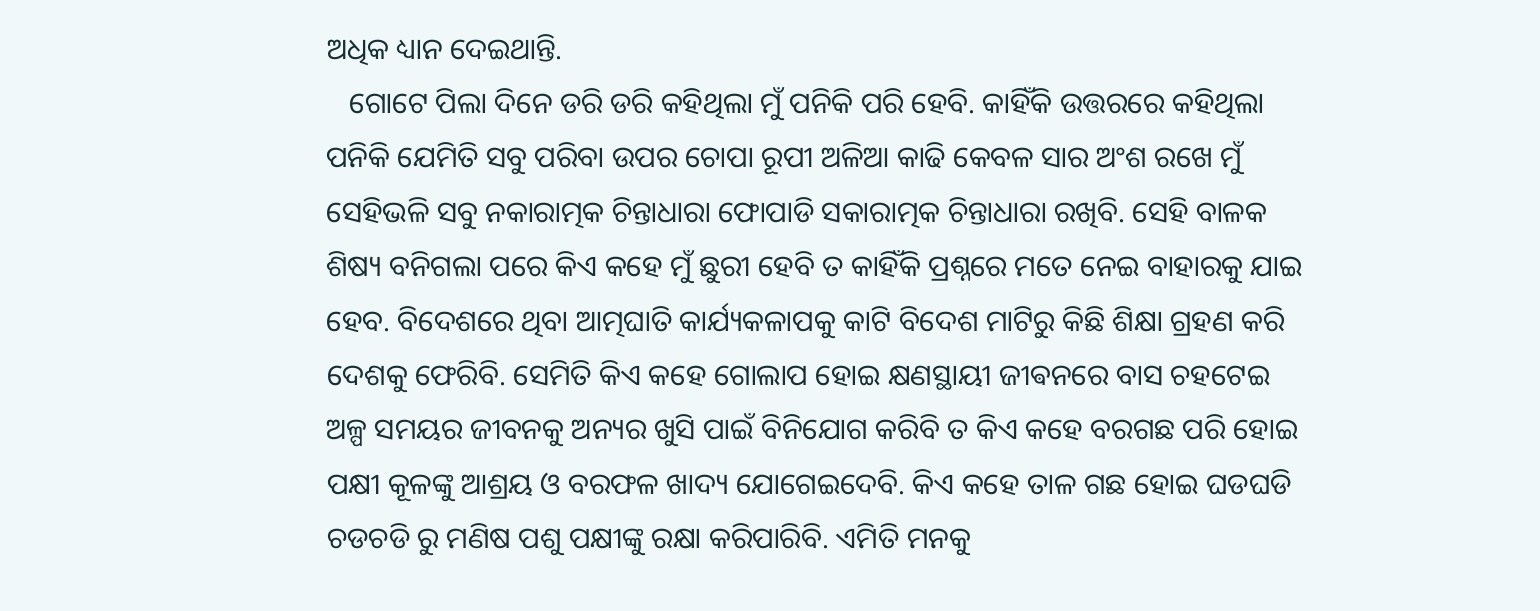ଅଧିକ ଧ୍ୟାନ ଦେଇଥାନ୍ତି.
   ଗୋଟେ ପିଲା ଦିନେ ଡରି ଡରି କହିଥିଲା ମୁଁ ପନିକି ପରି ହେବି. କାହିଁକି ଉତ୍ତରରେ କହିଥିଲା ପନିକି ଯେମିତି ସବୁ ପରିବା ଉପର ଚୋପା ରୂପୀ ଅଳିଆ କାଢି କେବଳ ସାର ଅଂଶ ରଖେ ମୁଁ ସେହିଭଳି ସବୁ ନକାରାତ୍ମକ ଚିନ୍ତାଧାରା ଫୋପାଡି ସକାରାତ୍ମକ ଚିନ୍ତାଧାରା ରଖିବି. ସେହି ବାଳକ ଶିଷ୍ୟ ବନିଗଲା ପରେ କିଏ କହେ ମୁଁ ଛୁରୀ ହେବି ତ କାହିଁକି ପ୍ରଶ୍ନରେ ମତେ ନେଇ ବାହାରକୁ ଯାଇ ହେବ. ବିଦେଶରେ ଥିବା ଆତ୍ମଘାତି କାର୍ଯ୍ୟକଳାପକୁ କାଟି ବିଦେଶ ମାଟିରୁ କିଛି ଶିକ୍ଷା ଗ୍ରହଣ କରି ଦେଶକୁ ଫେରିବି. ସେମିତି କିଏ କହେ ଗୋଲାପ ହୋଇ କ୍ଷଣସ୍ଥାୟୀ ଜୀଵନରେ ବାସ ଚହଟେଇ ଅଳ୍ପ ସମୟର ଜୀବନକୁ ଅନ୍ୟର ଖୁସି ପାଇଁ ବିନିଯୋଗ କରିବି ତ କିଏ କହେ ବରଗଛ ପରି ହୋଇ ପକ୍ଷୀ କୂଳଙ୍କୁ ଆଶ୍ରୟ ଓ ବରଫଳ ଖାଦ୍ୟ ଯୋଗେଇଦେବି. କିଏ କହେ ତାଳ ଗଛ ହୋଇ ଘଡଘଡି ଚଡଚଡି ରୁ ମଣିଷ ପଶୁ ପକ୍ଷୀଙ୍କୁ ରକ୍ଷା କରିପାରିବି. ଏମିତି ମନକୁ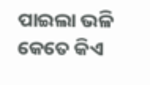ପାଇଲା ଭଳି କେତେ କିଏ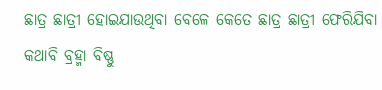ଛାତ୍ର ଛାତ୍ରୀ ହୋଇଯାଉଥିବା ବେଳେ କେତେ ଛାତ୍ର ଛାତ୍ରୀ ଫେରିଯିବା କଥାବି ବ୍ରହ୍ମା ବିଷ୍ଣୁ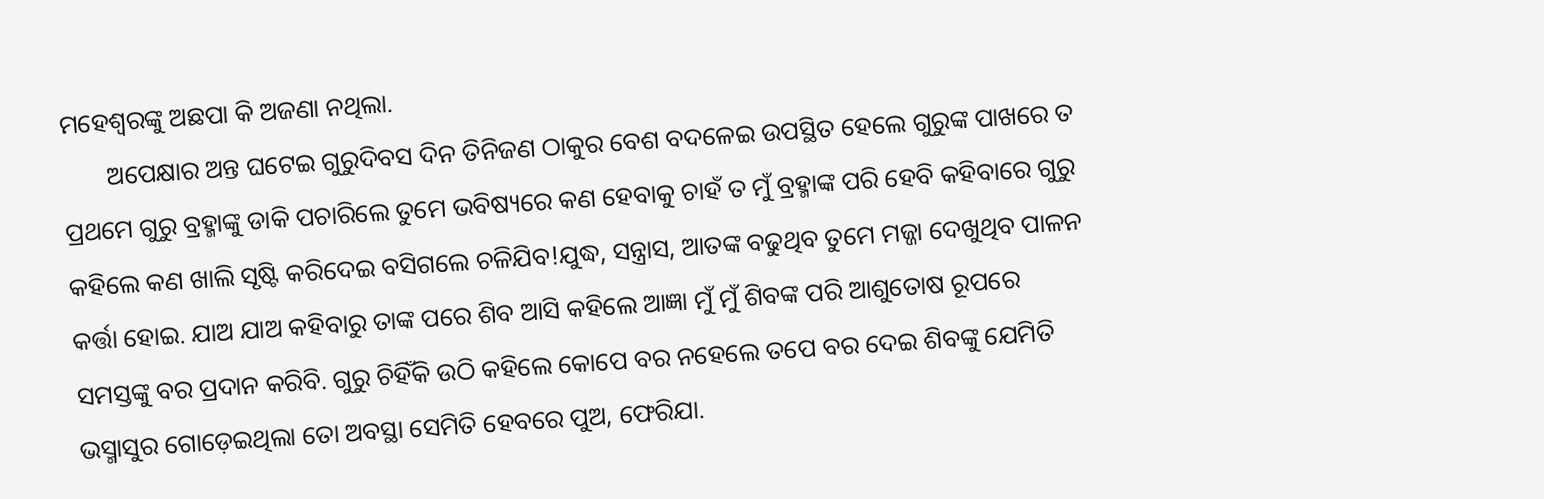ମହେଶ୍ୱରଙ୍କୁ ଅଛପା କି ଅଜଣା ନଥିଲା.
       ଅପେକ୍ଷାର ଅନ୍ତ ଘଟେଇ ଗୁରୁଦିବସ ଦିନ ତିନିଜଣ ଠାକୁର ବେଶ ବଦଳେଇ ଉପସ୍ଥିତ ହେଲେ ଗୁରୁଙ୍କ ପାଖରେ ତ ପ୍ରଥମେ ଗୁରୁ ବ୍ରହ୍ମାଙ୍କୁ ଡାକି ପଚାରିଲେ ତୁମେ ଭବିଷ୍ୟରେ କଣ ହେବାକୁ ଚାହଁ ତ ମୁଁ ବ୍ରହ୍ମାଙ୍କ ପରି ହେବି କହିବାରେ ଗୁରୁ କହିଲେ କଣ ଖାଲି ସୃଷ୍ଟି କରିଦେଇ ବସିଗଲେ ଚଳିଯିବ!ଯୁଦ୍ଧ, ସନ୍ତ୍ରାସ, ଆତଙ୍କ ବଢୁଥିବ ତୁମେ ମଜ୍ଜା ଦେଖୁଥିବ ପାଳନ କର୍ତ୍ତା ହୋଇ. ଯାଅ ଯାଅ କହିବାରୁ ତାଙ୍କ ପରେ ଶିବ ଆସି କହିଲେ ଆଜ୍ଞା ମୁଁ ମୁଁ ଶିବଙ୍କ ପରି ଆଶୁତୋଷ ରୂପରେ ସମସ୍ତଙ୍କୁ ବର ପ୍ରଦାନ କରିବି. ଗୁରୁ ଚିହିଁକି ଉଠି କହିଲେ କୋପେ ବର ନହେଲେ ତପେ ବର ଦେଇ ଶିବଙ୍କୁ ଯେମିତି ଭସ୍ମାସୁର ଗୋଡ଼େଇଥିଲା ତୋ ଅବସ୍ଥା ସେମିତି ହେବରେ ପୁଅ, ଫେରିଯା.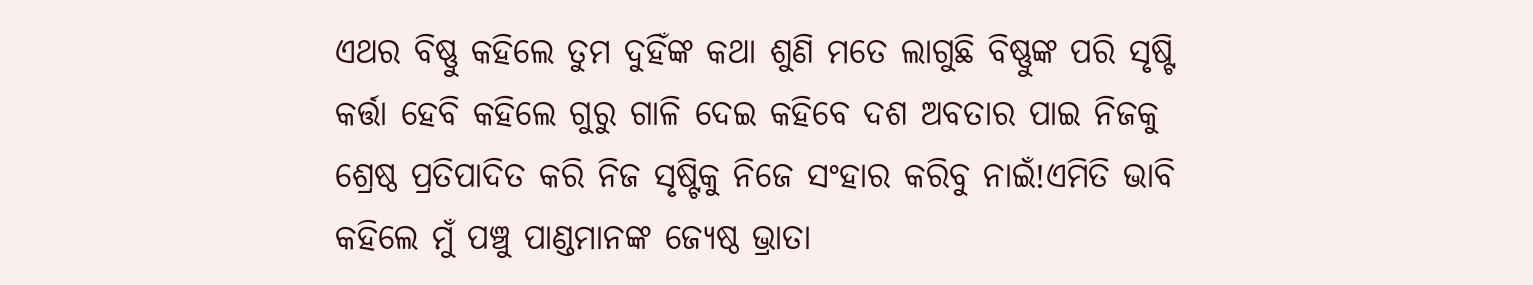ଏଥର ବିଷ୍ଣୁ କହିଲେ ତୁମ ଦୁହିଁଙ୍କ କଥା ଶୁଣି ମତେ ଲାଗୁଛି ବିଷ୍ଣୁଙ୍କ ପରି ସୃଷ୍ଟି କର୍ତ୍ତା ହେବି କହିଲେ ଗୁରୁ ଗାଳି ଦେଇ କହିବେ ଦଶ ଅବତାର ପାଇ ନିଜକୁ ଶ୍ରେଷ୍ଠ ପ୍ରତିପାଦିତ କରି ନିଜ ସୃଷ୍ଟିକୁ ନିଜେ ସଂହାର କରିବୁ ନାଇଁ!ଏମିତି ଭାବି କହିଲେ ମୁଁ ପଞ୍ଚୁ ପାଣ୍ଡମାନଙ୍କ ଜ୍ୟେଷ୍ଠ ଭ୍ରାତା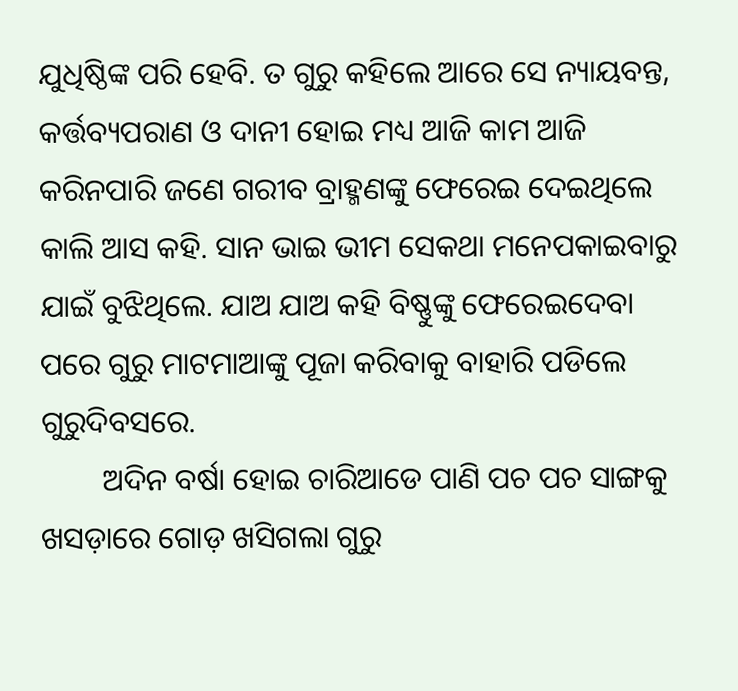ଯୁଧିଷ୍ଠିଙ୍କ ପରି ହେବି. ତ ଗୁରୁ କହିଲେ ଆରେ ସେ ନ୍ୟାୟବନ୍ତ, କର୍ତ୍ତବ୍ୟପରାଣ ଓ ଦାନୀ ହୋଇ ମଧ୍ୟ ଆଜି କାମ ଆଜି କରିନପାରି ଜଣେ ଗରୀବ ବ୍ରାହ୍ମଣଙ୍କୁ ଫେରେଇ ଦେଇଥିଲେ କାଲି ଆସ କହି. ସାନ ଭାଇ ଭୀମ ସେକଥା ମନେପକାଇବାରୁ ଯାଇଁ ବୁଝିଥିଲେ. ଯାଅ ଯାଅ କହି ବିଷ୍ଣୁଙ୍କୁ ଫେରେଇଦେବା ପରେ ଗୁରୁ ମାଟମାଆଙ୍କୁ ପୂଜା କରିବାକୁ ବାହାରି ପଡିଲେ ଗୁରୁଦିବସରେ.
        ଅଦିନ ବର୍ଷା ହୋଇ ଚାରିଆଡେ ପାଣି ପଚ ପଚ ସାଙ୍ଗକୁ ଖସଡ଼ାରେ ଗୋଡ଼ ଖସିଗଲା ଗୁରୁ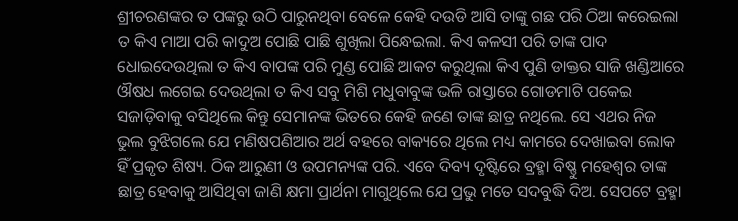ଶ୍ରୀଚରଣଙ୍କର ତ ପଙ୍କରୁ ଉଠି ପାରୁନଥିବା ବେଳେ କେହି ଦଉଡି ଆସି ତାଙ୍କୁ ଗଛ ପରି ଠିଆ କରେଇଲା ତ କିଏ ମାଆ ପରି କାଦୁଅ ପୋଛି ପାଛି ଶୁଖିଲା ପିନ୍ଧେଇଲା. କିଏ କଳସୀ ପରି ତାଙ୍କ ପାଦ ଧୋଇଦେଉଥିଲା ତ କିଏ ବାପଙ୍କ ପରି ମୁଣ୍ଡ ପୋଛି ଆକଟ କରୁଥିଲା କିଏ ପୁଣି ଡାକ୍ତର ସାଜି ଖଣ୍ଡିଆରେ ଔଷଧ ଲଗେଇ ଦେଉଥିଲା ତ କିଏ ସବୁ ମିଶି ମଧୁବାବୁଙ୍କ ଭଳି ରାସ୍ତାରେ ଗୋଡମାଟି ପକେଇ ସଜାଡ଼ିବାକୁ ବସିଥିଲେ କିନ୍ତୁ ସେମାନଙ୍କ ଭିତରେ କେହି ଜଣେ ତାଙ୍କ ଛାତ୍ର ନଥିଲେ. ସେ ଏଥର ନିଜ ଭୁଲ ବୁଝିଗଲେ ଯେ ମଣିଷପଣିଆର ଅର୍ଥ ବହରେ ବାକ୍ୟରେ ଥିଲେ ମଧ୍ୟ କାମରେ ଦେଖାଇବା ଲୋକ ହିଁ ପ୍ରକୃତ ଶିଷ୍ୟ. ଠିକ ଆରୁଣୀ ଓ ଉପମନ୍ୟଙ୍କ ପରି. ଏବେ ଦିବ୍ୟ ଦୃଷ୍ଟିରେ ବ୍ରହ୍ମା ବିଷ୍ଣୁ ମହେଶ୍ୱର ତାଙ୍କ ଛାତ୍ର ହେବାକୁ ଆସିଥିବା ଜାଣି କ୍ଷମା ପ୍ରାର୍ଥନା ମାଗୁଥିଲେ ଯେ ପ୍ରଭୁ ମତେ ସଦବୁଦ୍ଧି ଦିଅ. ସେପଟେ ବ୍ରହ୍ମା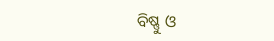ବିଷ୍ଣୁ ଓ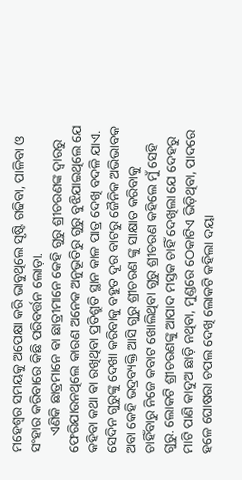ମହେଶ୍ୱର ସମୟକୁ ଅପେକ୍ଷା କରି ଭାବୁଥିଲେ ସୃଷ୍ଟି ଗଢିବା, ପାଳିବା ଓ ସଂହାର କରିବାରେ କିଛି ପରିବର୍ତ୍ତନ ଲୋଡ଼ା.
     ଏଣିକି ଛାତ୍ରମାନେ ଵା ଛାତ୍ରୀମାନେ କେହି ଗୁରୁ ଶ୍ରୀଚରଣଙ୍କ ଦ୍ୱାରରୁ ଫେରିଯାଉନଥିଲେ କାରଣ ଅନେକ ଅନୁଭୂତିରୁ ଗୁରୁ ବୁଝିଯାଇଥିଲେ ଯେ କହିବା କଥା ଵା ରଖିଥିବା ପ୍ରତିଶ୍ରୁତି ସ୍ଥାନ କାଳ ପାତ୍ର ଦେଖି ବଦଳି ଯାଏ. ସେଦିନ ଗୁରୁଙ୍କୁ ଦେଖା କରିବାକୁ ବହୁତ ଦୂର ବାଟରୁ ଜୈନିକ ଅଭିଭାବକ ଅବା କେହି ଭଦ୍ରବ୍ୟକ୍ତି ଆସି ଗୁରୁ ଶ୍ରୀଚରଣ ଙ୍କୁ ସାକ୍ଷାତ କରିବାକୁ ଚାହିଁବାରୁ ନିଜେ କବାଟ ଖୋଲିଥିବା ଗୁରୁ ଶ୍ରୀଚରଣ କହିଲେ ମୁଁ ସେହି ଗୁରୁ. ଲୋକଟି ଶ୍ରୀଚରଣଙ୍କୁ ଆପାଦ ମସ୍ତକ ଚାହିଁ ଦେଖିଲା ଯେ ଦେହରୁ ମାଟି ପାଣି କାଦୁଅ ଛାଡ଼ି ନଥିବା, ମୁଣ୍ଡରେ ଠେକାଟିଏ ଭିଡ଼ିଥିବା, ପାଦରେ ହଳେ ଘୋଷରା ଚପଲ ଦେଖି ଲୋକଟି କହିଲା ଦୟା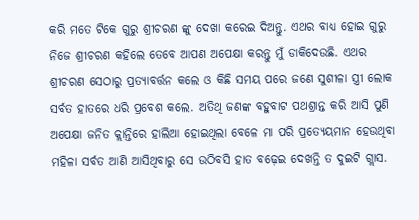କରି ମତେ ଟିକେ ଗୁରୁ ଶ୍ରୀଚରଣ ଙ୍କୁ ଦେଖା କରେଇ ଦିଅନ୍ତୁ. ଏଥର ବାଧ୍ୟ ହୋଇ ଗୁରୁ ନିଜେ ଶ୍ରୀଚରଣ କହିଲେ ତେବେ ଆପଣ ଅପେକ୍ଷା କରନ୍ତୁ ମୁଁ ଡାକିଦେଉଛି. ଏଥର ଶ୍ରୀଚରଣ ସେଠାରୁ ପ୍ରତ୍ୟାବର୍ତ୍ତନ କଲେ ଓ କିଛି ସମୟ ପରେ ଜଣେ ସୁଶୀଳା ସ୍ତ୍ରୀ ଲୋକ ସର୍ବତ ହାତରେ ଧରି ପ୍ରବେଶ କଲେ. ଅତିଥି ଜଣଙ୍କ ବହୁବାଟ ପଥଶ୍ରାନ୍ତ କରି ଆସି ପୁଣି ଅପେକ୍ଷା ଜନିତ କ୍ଲାନ୍ତିରେ ହାଲିଆ ହୋଇଥିଲା ବେଳେ ମା ପରି ପ୍ରତ୍ୟେୟମାନ ହେଉଥିବା ମହିଳା ସର୍ବତ ଆଣି ଆସିଥିବାରୁ ସେ ଉଠିବସି ହାତ ବଢ଼େଇ ଦେଖନ୍ତି ତ ଦୁଇଟି ଗ୍ଲାସ.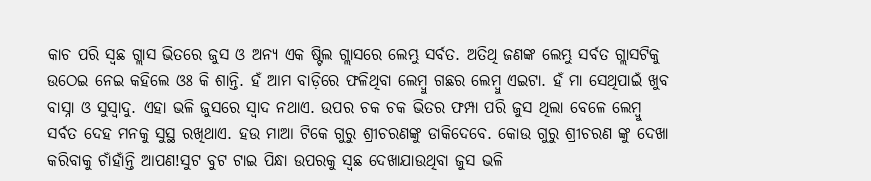କାଚ ପରି ସ୍ବଛ ଗ୍ଲାସ ଭିତରେ ଜୁସ ଓ ଅନ୍ୟ ଏକ ଷ୍ଟିଲ ଗ୍ଲାସରେ ଲେମ୍ଭୁ ସର୍ବତ. ଅତିଥି ଜଣଙ୍କ ଲେମ୍ଭୁ ସର୍ବତ ଗ୍ଲାସଟିକୁ ଉଠେଇ ନେଇ କହିଲେ ଓଃ କି ଶାନ୍ତି. ହଁ ଆମ ବାଡ଼ିରେ ଫଳିଥିବା ଲେମ୍ବୁ ଗଛର ଲେମ୍ବୁ ଏଇଟା. ହଁ ମା ସେଥିପାଇଁ ଖୁବ ବାସ୍ନା ଓ ସୁସ୍ୱାଦୁ. ଏହା ଭଳି ଜୁସରେ ସ୍ୱାଦ ନଥାଏ. ଉପର ଚକ ଚକ ଭିତର ଫମ୍ପା ପରି ଜୁସ ଥିଲା ବେଳେ ଲେମ୍ବୁ ସର୍ବତ ଦେହ ମନକୁ ସୁସ୍ଥ ରଖିଥାଏ. ହଉ ମାଆ ଟିକେ ଗୁରୁ ଶ୍ରୀଚରଣଙ୍କୁ ଡାକିଦେବେ. କୋଉ ଗୁରୁ ଶ୍ରୀଚରଣ ଙ୍କୁ ଦେଖା କରିବାକୁ ଚାଁହାଁନ୍ତି ଆପଣ!ସୁଟ ବୁଟ ଟାଇ ପିନ୍ଧା ଉପରକୁ ସ୍ବଛ ଦେଖାଯାଉଥିବା ଜୁସ ଭଳି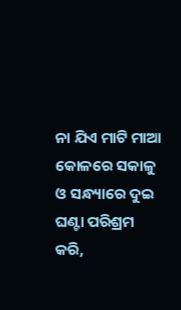ନା ଯିଏ ମାଟି ମାଆ କୋଳରେ ସକାଳୁ ଓ ସନ୍ଧ୍ୟାରେ ଦୁଇ ଘଣ୍ଟା ପରିଶ୍ରମ କରି,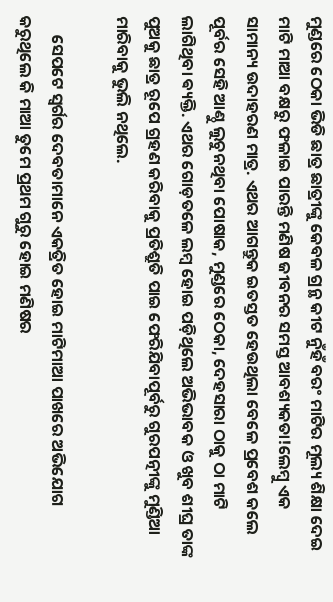ମୁଣ୍ଡରେ ଠେକା ଭିଡି ଛାତ୍ର ଛାତ୍ରୀଙ୍କୁ କେବଳ ଗ୍ରନ୍ଥ କୀଟ ନୁଁହଁ ବରଂ ମାଟିର ମୂଲ୍ୟ ଶିକ୍ଷା ଦେଇ ମାଟି ମାଆ ବକ୍ଷରୁ ଫଳାଇ ପାରନ୍ତି ମଣିଷ ଜୀବନର ସମସ୍ତ ଆବଶ୍ୟକତା!ଲେମ୍ବୁ ଏକ ସାମାନ୍ୟ ଉଦାହରଣ ମାତ୍ର. ଏଥର ଆଗନ୍ତୁକ ଇତସ୍ତତ ହେଉଥିଲା ବେଳେ ପ୍ରବେଶ କଲେ ପୂର୍ବର ସେହି ଆଣ୍ଠୁ ଲୁଚୁନଥିବା ପୋଷାକ, ମୁଣ୍ଡରେ ଠେକା, ଦେହସାରା ଠାକୁ ଠା ମାଟି ଲାଗିଥିବା ଵ୍ୟକ୍ତି. ଏଥର ଗୋଡ଼ତଳେ ଲମ୍ବ ହୋଇ ପଡ଼ିଥିଲେ ଅଭିଭାବକ ଓ ଖୁବ ଶୀଘ୍ର ତାଙ୍କ ପୁଅକୁ ଛାତ୍ର ରୂପେ ଗ୍ରହଣ କରିବାକୁ ପ୍ରତିଶ୍ରୁତି ପାଇ ଫେରିଯିବାପୂର୍ବରୁ ଗୁରପତ୍ନୀଙ୍କୁ ମୁଣ୍ଡିଆ ମାରିବାକୁ ଭୁଲି ନଥିଲେ.

     ସେପଟେ ସ୍ୱର୍ଗର ଦେବତାମାନେ ଏକତ୍ରିତ ହୋଇ ମାଟିମାଆ ପାଖରେ ଅଭିଯୋଗ କରୁଥିଲେ କି ମାଆ ତୁମେ ପ୍ରଥମ ଗୁରୁ ହୋଇ ମଣିଷର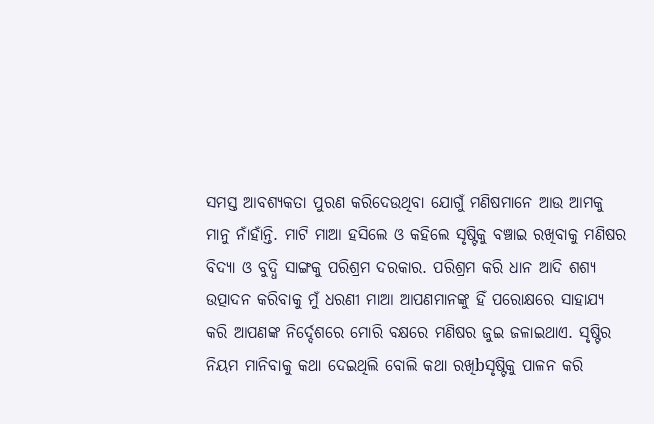ସମସ୍ତ ଆବଶ୍ୟକତା ପୁରଣ କରିଦେଉଥିବା ଯୋଗୁଁ ମଣିଷମାନେ ଆଉ ଆମକୁ ମାନୁ ନାଁହାଁନ୍ତି. ମାଟି ମାଆ ହସିଲେ ଓ କହିଲେ ସୃଷ୍ଟିକୁ ବଞ୍ଚାଇ ରଖିବାକୁ ମଣିଷର ବିଦ୍ୟା ଓ ବୁଦ୍ଧି ସାଙ୍ଗକୁ ପରିଶ୍ରମ ଦରକାର. ପରିଶ୍ରମ କରି ଧାନ ଆଦି ଶଶ୍ୟ ଉତ୍ପାଦନ କରିବାକୁ ମୁଁ ଧରଣୀ ମାଆ ଆପଣମାନଙ୍କୁ ହିଁ ପରୋକ୍ଷରେ ସାହାଯ୍ୟ କରି ଆପଣଙ୍କ ନିର୍ଦ୍ଦେଶରେ ମୋରି ବକ୍ଷରେ ମଣିଷର ଜୁଇ ଜଳାଇଥାଏ. ସୃଷ୍ଟିର ନିୟମ ମାନିବାକୁ କଥା ଦେଇଥିଲି ବୋଲି କଥା ରଖିbସୃଷ୍ଟିକୁ ପାଳନ କରି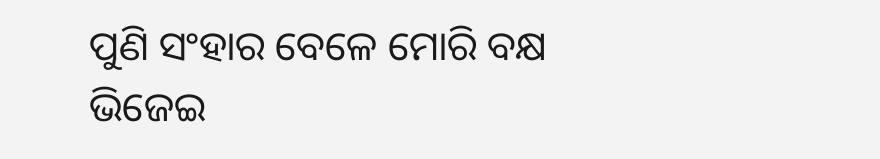ପୁଣି ସଂହାର ବେଳେ ମୋରି ବକ୍ଷ ଭିଜେଇ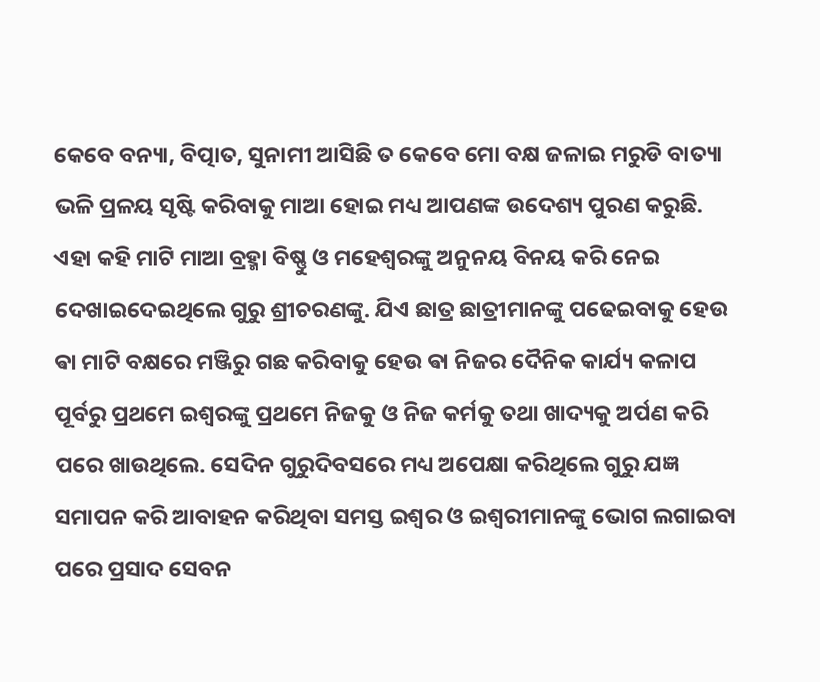କେବେ ବନ୍ୟା, ବିତ୍ପାତ, ସୁନାମୀ ଆସିଛି ତ କେବେ ମୋ ବକ୍ଷ ଜଳାଇ ମରୁଡି ବାତ୍ୟା ଭଳି ପ୍ରଳୟ ସୃଷ୍ଟି କରିବାକୁ ମାଆ ହୋଇ ମଧ୍ୟ ଆପଣଙ୍କ ଉଦେଶ୍ୟ ପୁରଣ କରୁଛି. ଏହା କହି ମାଟି ମାଆ ବ୍ରହ୍ମା ବିଷ୍ଣୁ ଓ ମହେଶ୍ୱରଙ୍କୁ ଅନୁନୟ ବିନୟ କରି ନେଇ ଦେଖାଇଦେଇଥିଲେ ଗୁରୁ ଶ୍ରୀଚରଣଙ୍କୁ. ଯିଏ ଛାତ୍ର ଛାତ୍ରୀମାନଙ୍କୁ ପଢେଇବାକୁ ହେଉ ଵା ମାଟି ବକ୍ଷରେ ମଞ୍ଜିରୁ ଗଛ କରିବାକୁ ହେଉ ଵା ନିଜର ଦୈନିକ କାର୍ଯ୍ୟ କଳାପ ପୂର୍ବରୁ ପ୍ରଥମେ ଇଶ୍ୱରଙ୍କୁ ପ୍ରଥମେ ନିଜକୁ ଓ ନିଜ କର୍ମକୁ ତଥା ଖାଦ୍ୟକୁ ଅର୍ପଣ କରି ପରେ ଖାଉଥିଲେ. ସେଦିନ ଗୁରୁଦିବସରେ ମଧ୍ୟ ଅପେକ୍ଷା କରିଥିଲେ ଗୁରୁ ଯଜ୍ଞ ସମାପନ କରି ଆବାହନ କରିଥିବା ସମସ୍ତ ଇଶ୍ୱର ଓ ଇଶ୍ୱରୀମାନଙ୍କୁ ଭୋଗ ଲଗାଇବା ପରେ ପ୍ରସାଦ ସେବନ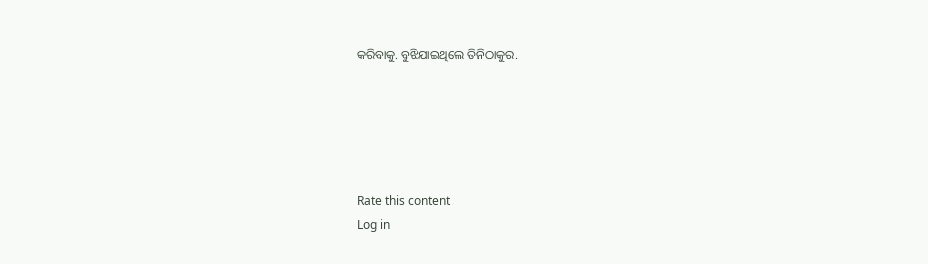କରିବାକୁ. ବୁଝିଯାଇଥିଲେ ତିନିଠାକୁର.





Rate this content
Log in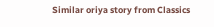Similar oriya story from Classics